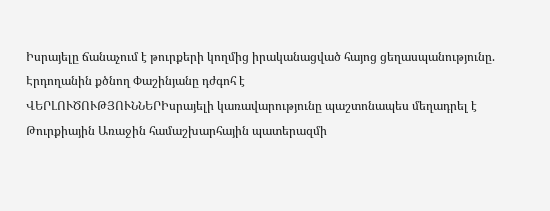Իսրայելը ճանաչում է թուրքերի կողմից իրականացված հայոց ցեղասպանությունը. Էրդողանին քծնող Փաշինյանը դժգոհ է
ՎԵՐԼՈՒԾՈՒԹՅՈՒՆՆԵՐԻսրայելի կառավարությունը պաշտոնապես մեղադրել է Թուրքիային Առաջին համաշխարհային պատերազմի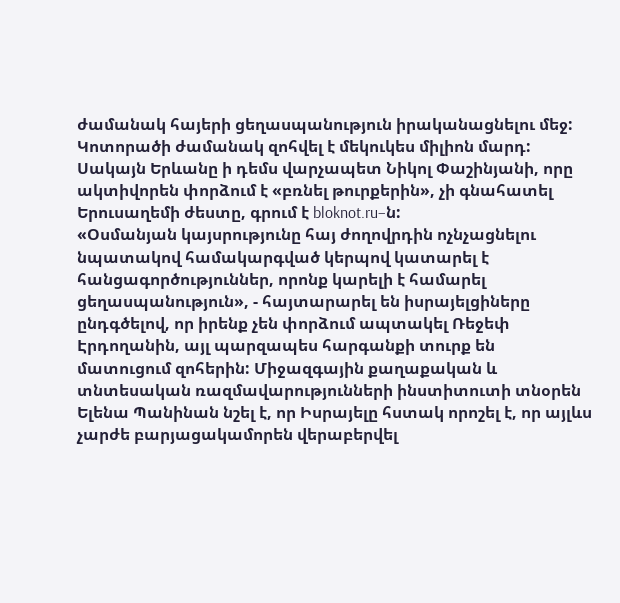ժամանակ հայերի ցեղասպանություն իրականացնելու մեջ: Կոտորածի ժամանակ զոհվել է մեկուկես միլիոն մարդ: Սակայն Երևանը ի դեմս վարչապետ Նիկոլ Փաշինյանի, որը ակտիվորեն փորձում է «բռնել թուրքերին», չի գնահատել Երուսաղեմի ժեստը, գրում է bloknot.ru–ն:
«Օսմանյան կայսրությունը հայ ժողովրդին ոչնչացնելու նպատակով համակարգված կերպով կատարել է հանցագործություններ, որոնք կարելի է համարել ցեղասպանություն», - հայտարարել են իսրայելցիները ընդգծելով, որ իրենք չեն փորձում ապտակել Ռեջեփ Էրդողանին, այլ պարզապես հարգանքի տուրք են մատուցում զոհերին: Միջազգային քաղաքական և տնտեսական ռազմավարությունների ինստիտուտի տնօրեն Ելենա Պանինան նշել է, որ Իսրայելը հստակ որոշել է, որ այլևս չարժե բարյացակամորեն վերաբերվել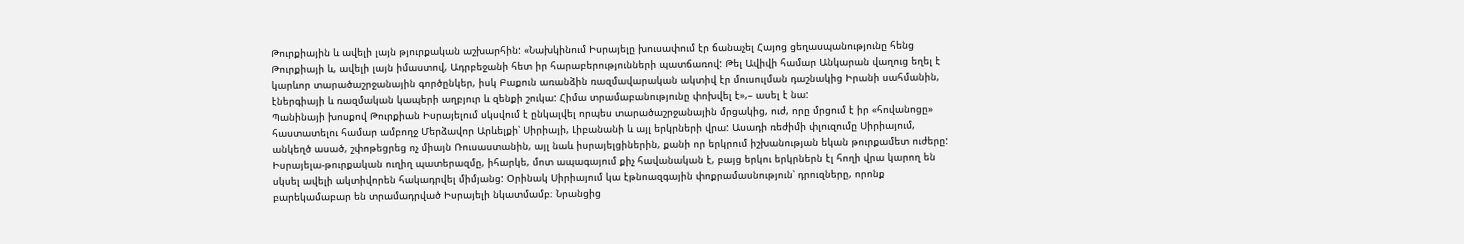Թուրքիային և ավելի լայն թյուրքական աշխարհին: «Նախկինում Իսրայելը խուսափում էր ճանաչել Հայոց ցեղասպանությունը հենց Թուրքիայի և, ավելի լայն իմաստով, Ադրբեջանի հետ իր հարաբերությունների պատճառով: Թել Ավիվի համար Անկարան վաղուց եղել է կարևոր տարածաշրջանային գործընկեր, իսկ Բաքուն առանձին ռազմավարական ակտիվ էր մուսուլման դաշնակից Իրանի սահմանին, էներգիայի և ռազմական կապերի աղբյուր և զենքի շուկա: Հիմա տրամաբանությունը փոխվել է»,– ասել է նա:
Պանինայի խոսքով Թուրքիան Իսրայելում սկսվում է ընկալվել որպես տարածաշրջանային մրցակից, ուժ, որը մրցում է իր «հովանոցը» հաստատելու համար ամբողջ Մերձավոր Արևելքի՝ Սիրիայի, Լիբանանի և այլ երկրների վրա: Ասադի ռեժիմի փլուզումը Սիրիայում, անկեղծ ասած, շփոթեցրեց ոչ միայն Ռուսաստանին, այլ նաև իսրայելցիներին, քանի որ երկրում իշխանության եկան թուրքամետ ուժերը: Իսրայելա-թուրքական ուղիղ պատերազմը, իհարկե, մոտ ապագայում քիչ հավանական է, բայց երկու երկրներն էլ հողի վրա կարող են սկսել ավելի ակտիվորեն հակադրվել միմյանց: Օրինակ Սիրիայում կա էթնոազգային փոքրամասնություն՝ դրուզները, որոնք բարեկամաբար են տրամադրված Իսրայելի նկատմամբ։ Նրանցից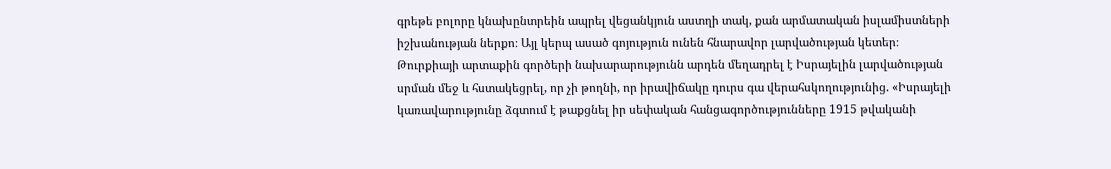գրեթե բոլորը կնախընտրեին ապրել վեցանկյուն աստղի տակ, քան արմատական իսլամիստների իշխանության ներքո։ Այլ կերպ ասած գոյություն ունեն հնարավոր լարվածության կետեր։
Թուրքիայի արտաքին գործերի նախարարությունն արդեն մեղադրել է Իսրայելին լարվածության սրման մեջ և հստակեցրել, որ չի թողնի, որ իրավիճակը դուրս գա վերահսկողությունից. «Իսրայելի կառավարությունը ձգտում է թաքցնել իր սեփական հանցագործությունները 1915 թվականի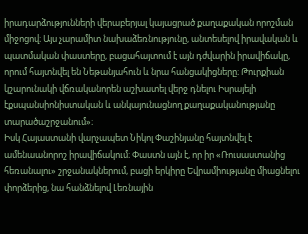իրադարձությունների վերաբերյալ կայացրած քաղաքական որոշման միջոցով։ Այս չարամիտ նախաձեռնությունը, անտեսելով իրավական և պատմական փաստերը, բացահայտում է այն դժվարին իրավիճակը, որում հայտնվել են Նեթանյահուն և նրա հանցակիցները։ Թուրքիան կշարունակի վճռականորեն աշխատել վերջ դնելու Իսրայելի էքսպանսիոնիստական և անկայունացնող քաղաքականությանը տարածաշրջանում»։
Իսկ Հայաստանի վարչապետ Նիկոլ Փաշինյանը հայտնվել է ամենաանորոշ իրավիճակում։ Փաստն այն է, որ իր «Ռուսաստանից հեռանալու» շրջանակներում, բացի երկիրը Եվրամիությանը միացնելու փորձերից, նա հանձնելով Լեռնային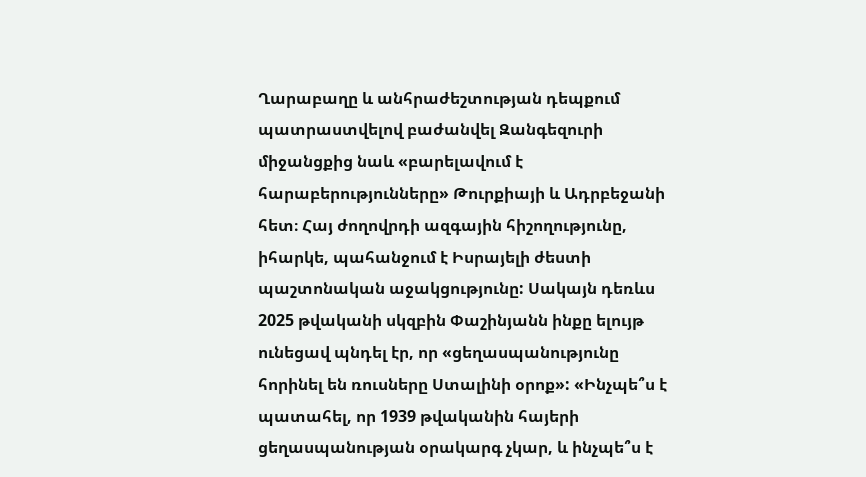Ղարաբաղը և անհրաժեշտության դեպքում պատրաստվելով բաժանվել Զանգեզուրի միջանցքից նաև «բարելավում է հարաբերությունները» Թուրքիայի և Ադրբեջանի հետ։ Հայ ժողովրդի ազգային հիշողությունը, իհարկե, պահանջում է Իսրայելի ժեստի պաշտոնական աջակցությունը: Սակայն դեռևս 2025 թվականի սկզբին Փաշինյանն ինքը ելույթ ունեցավ պնդել էր, որ «ցեղասպանությունը հորինել են ռուսները Ստալինի օրոք»: «Ինչպե՞ս է պատահել, որ 1939 թվականին հայերի ցեղասպանության օրակարգ չկար, և ինչպե՞ս է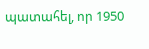պատահել, որ 1950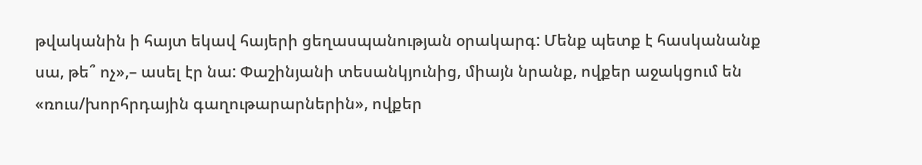թվականին ի հայտ եկավ հայերի ցեղասպանության օրակարգ: Մենք պետք է հասկանանք սա, թե՞ ոչ»,– ասել էր նա: Փաշինյանի տեսանկյունից, միայն նրանք, ովքեր աջակցում են «ռուս/խորհրդային գաղութարարներին», ովքեր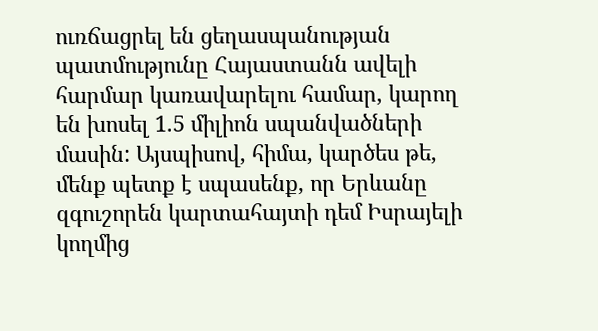ուռճացրել են ցեղասպանության պատմությունը Հայաստանն ավելի հարմար կառավարելու համար, կարող են խոսել 1.5 միլիոն սպանվածների մասին: Այսպիսով, հիմա, կարծես թե, մենք պետք է սպասենք, որ Երևանը զգուշորեն կարտահայտի դեմ Իսրայելի կողմից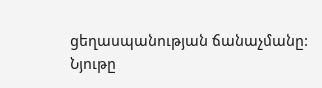ցեղասպանության ճանաչմանը:
Նյութը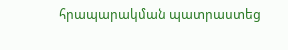հրապարակման պատրաստեց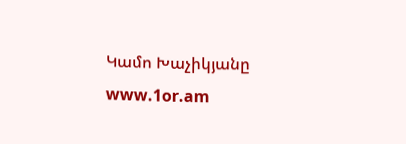Կամո Խաչիկյանը
www.1or.am